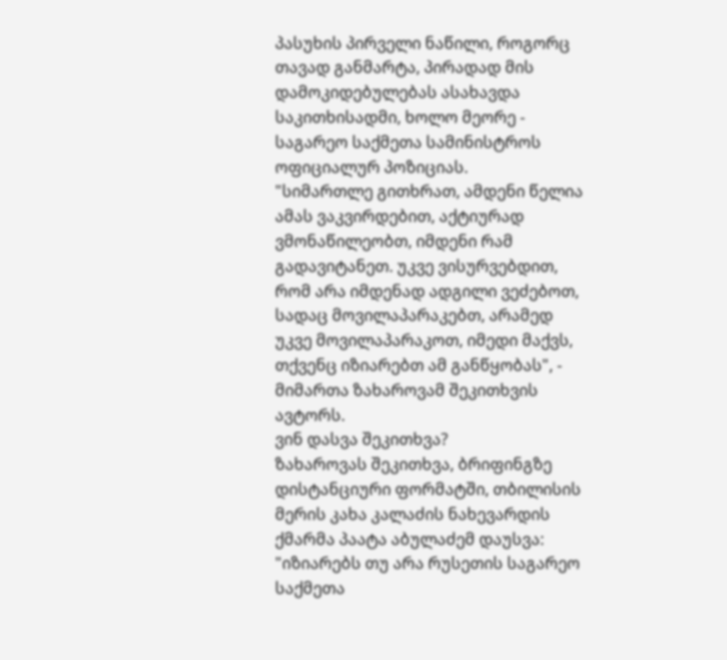პასუხის პირველი ნაწილი, როგორც თავად განმარტა, პირადად მის დამოკიდებულებას ასახავდა საკითხისადმი, ხოლო მეორე - საგარეო საქმეთა სამინისტროს ოფიციალურ პოზიციას.
"სიმართლე გითხრათ, ამდენი წელია ამას ვაკვირდებით, აქტიურად ვმონაწილეობთ, იმდენი რამ გადავიტანეთ. უკვე ვისურვებდით, რომ არა იმდენად ადგილი ვეძებოთ, სადაც მოვილაპარაკებთ, არამედ უკვე მოვილაპარაკოთ, იმედი მაქვს, თქვენც იზიარებთ ამ განწყობას", - მიმართა ზახაროვამ შეკითხვის ავტორს.
ვინ დასვა შეკითხვა?
ზახაროვას შეკითხვა, ბრიფინგზე დისტანციური ფორმატში, თბილისის მერის კახა კალაძის ნახევარდის ქმარმა პაატა აბულაძემ დაუსვა:
"იზიარებს თუ არა რუსეთის საგარეო საქმეთა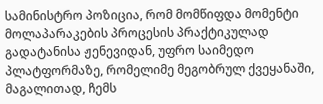სამინისტრო პოზიცია, რომ მომწიფდა მომენტი მოლაპარაკების პროცესის პრაქტიკულად გადატანისა ჟენევიდან, უფრო საიმედო პლატფორმაზე, რომელიმე მეგობრულ ქვეყანაში, მაგალითად, ჩემს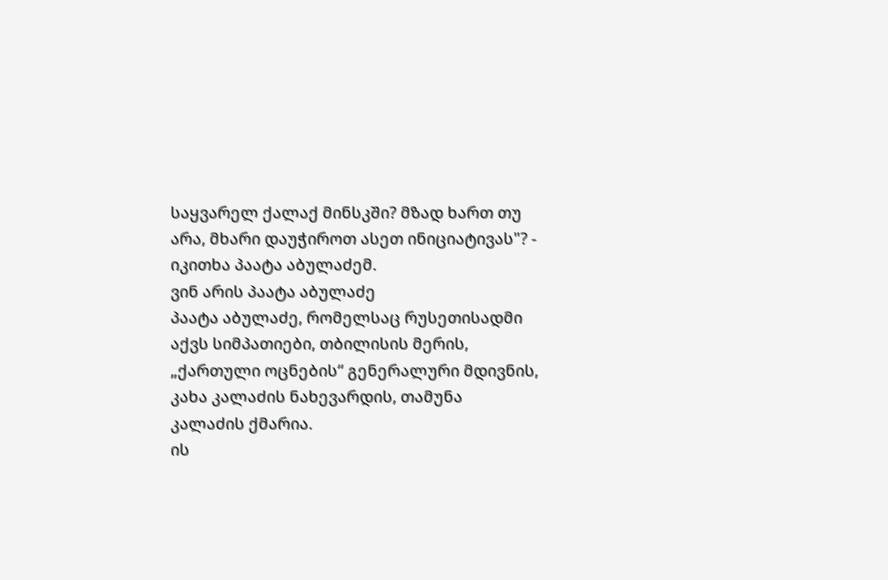საყვარელ ქალაქ მინსკში? მზად ხართ თუ არა, მხარი დაუჭიროთ ასეთ ინიციატივას"? - იკითხა პაატა აბულაძემ.
ვინ არის პაატა აბულაძე
პაატა აბულაძე, რომელსაც რუსეთისადმი აქვს სიმპათიები, თბილისის მერის, „ქართული ოცნების“ გენერალური მდივნის, კახა კალაძის ნახევარდის, თამუნა კალაძის ქმარია.
ის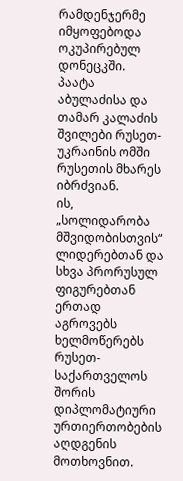რამდენჯერმე იმყოფებოდა ოკუპირებულ დონეცკში.
პაატა აბულაძისა და თამარ კალაძის შვილები რუსეთ-უკრაინის ომში რუსეთის მხარეს იბრძვიან.
ის, „სოლიდარობა მშვიდობისთვის“ ლიდერებთან და სხვა პრორუსულ ფიგურებთან ერთად აგროვებს ხელმოწერებს რუსეთ-საქართველოს შორის დიპლომატიური ურთიერთობების აღდგენის მოთხოვნით.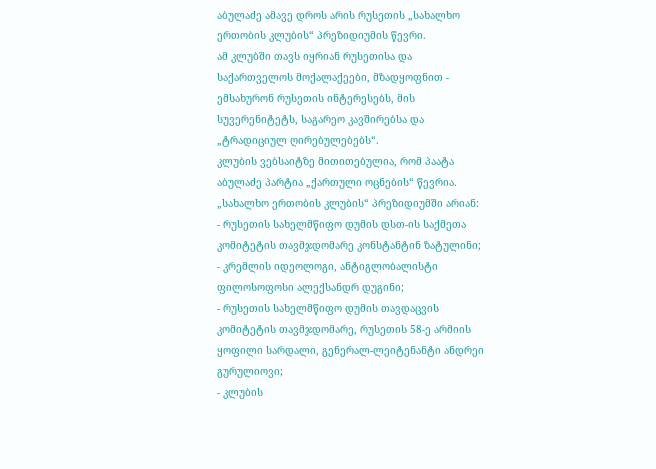აბულაძე ამავე დროს არის რუსეთის „სახალხო ერთობის კლუბის“ პრეზიდიუმის წევრი.
ამ კლუბში თავს იყრიან რუსეთისა და საქართველოს მოქალაქეები, მზადყოფნით - ემსახურონ რუსეთის ინტერესებს, მის სუვერენიტეტს, საგარეო კავშირებსა და „ტრადიციულ ღირებულებებს“.
კლუბის ვებსაიტზე მითითებულია, რომ პაატა აბულაძე პარტია „ქართული ოცნების“ წევრია.
„სახალხო ერთობის კლუბის“ პრეზიდიუმში არიან:
- რუსეთის სახელმწიფო დუმის დსთ-ის საქმეთა კომიტეტის თავმჯდომარე კონსტანტინ ზატულინი;
- კრემლის იდეოლოგი, ანტიგლობალისტი ფილოსოფოსი ალექსანდრ დუგინი;
- რუსეთის სახელმწიფო დუმის თავდაცვის კომიტეტის თავმჯდომარე, რუსეთის 58-ე არმიის ყოფილი სარდალი, გენერალ-ლეიტენანტი ანდრეი გურულიოვი;
- კლუბის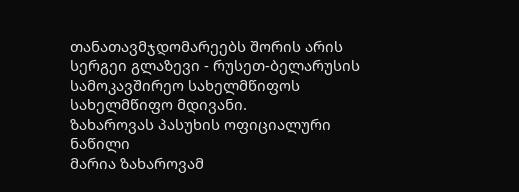თანათავმჯდომარეებს შორის არის სერგეი გლაზევი - რუსეთ-ბელარუსის სამოკავშირეო სახელმწიფოს სახელმწიფო მდივანი.
ზახაროვას პასუხის ოფიციალური ნაწილი
მარია ზახაროვამ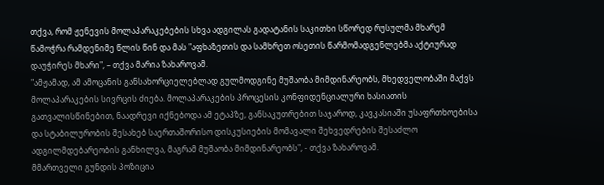თქვა, რომ ჟენევის მოლაპარაკებების სხვა ადგილას გადატანის საკითხი სწორედ რუსულმა მხარემ წამოჭრა რამდენიმე წლის წინ და მას "აფხაზეთის და სამხრეთ ოსეთის წარმომადგენლებმა აქტიურად დაუჭირეს მხარი", – თქვა მარია ზახაროვამ.
"ამჟამად, ამ ამოცანის განსახორციელებლად გულმოდგინე მუშაობა მიმდინარეობს, მხედველობაში მაქვს მოლაპარაკების სივრცის ძიება. მოლაპარაკების პროცესის კონფიდენციალური ხასიათის გათვალისწინებით, ნაადრევი იქნებოდა ამ ეტაპზე, განსაკუთრებით საჯაროდ, კავკასიაში უსაფრთხოებისა და სტაბილურობის შესახებ საერთაშორისო დისკუსიების მომავალი შეხვედრების შესაძლო ადგილმდებარეობის განხილვა, მაგრამ მუშაობა მიმდინარეობს", - თქვა ზახაროვამ.
მმართველი გუნდის პოზიცია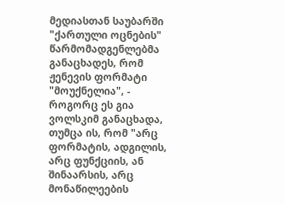მედიასთან საუბარში "ქართული ოცნების" წარმომადგენლებმა განაცხადეს, რომ ჟენევის ფორმატი "მოუქნელია", - როგორც ეს გია ვოლსკიმ განაცხადა, თუმცა ის, რომ "არც ფორმატის, ადგილის, არც ფუნქციის, ან შინაარსის, არც მონაწილეების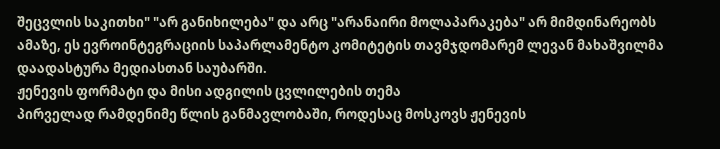შეცვლის საკითხი" "არ განიხილება" და არც "არანაირი მოლაპარაკება" არ მიმდინარეობს ამაზე, ეს ევროინტეგრაციის საპარლამენტო კომიტეტის თავმჯდომარემ ლევან მახაშვილმა დაადასტურა მედიასთან საუბარში.
ჟენევის ფორმატი და მისი ადგილის ცვლილების თემა
პირველად რამდენიმე წლის განმავლობაში, როდესაც მოსკოვს ჟენევის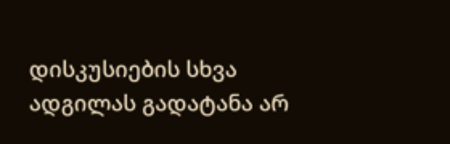დისკუსიების სხვა ადგილას გადატანა არ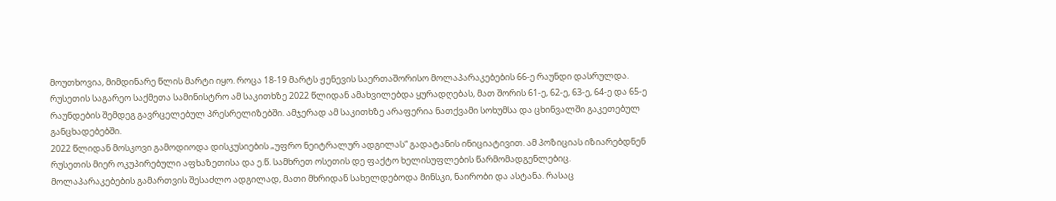მოუთხოვია, მიმდინარე წლის მარტი იყო. როცა 18-19 მარტს ჟენევის საერთაშორისო მოლაპარაკებების 66-ე რაუნდი დასრულდა.
რუსეთის საგარეო საქმეთა სამინისტრო ამ საკითხზე 2022 წლიდან ამახვილებდა ყურადღებას, მათ შორის 61-ე, 62-ე, 63-ე, 64-ე და 65-ე რაუნდების შემდეგ გავრცელებულ პრესრელიზებში. ამჯერად ამ საკითხზე არაფერია ნათქვამი სოხუმსა და ცხინვალში გაკეთებულ განცხადებებში.
2022 წლიდან მოსკოვი გამოდიოდა დისკუსიების „უფრო ნეიტრალურ ადგილას“ გადატანის ინიციატივით. ამ პოზიციას იზიარებდნენ რუსეთის მიერ ოკუპირებული აფხაზეთისა და ე.წ. სამხრეთ ოსეთის დე ფაქტო ხელისუფლების წარმომადგენლებიც. მოლაპარაკებების გამართვის შესაძლო ადგილად, მათი მხრიდან სახელდებოდა მინსკი, ნაირობი და ასტანა. რასაც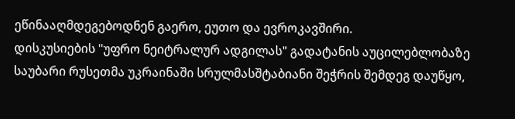ეწინააღმდეგებოდნენ გაერო, ეუთო და ევროკავშირი.
დისკუსიების "უფრო ნეიტრალურ ადგილას" გადატანის აუცილებლობაზე საუბარი რუსეთმა უკრაინაში სრულმასშტაბიანი შეჭრის შემდეგ დაუწყო,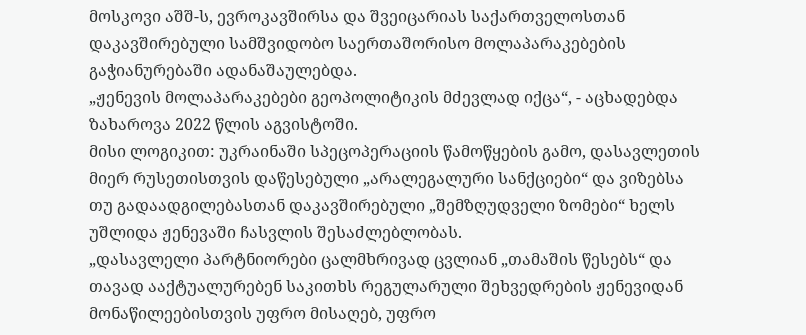მოსკოვი აშშ-ს, ევროკავშირსა და შვეიცარიას საქართველოსთან დაკავშირებული სამშვიდობო საერთაშორისო მოლაპარაკებების გაჭიანურებაში ადანაშაულებდა.
„ჟენევის მოლაპარაკებები გეოპოლიტიკის მძევლად იქცა“, - აცხადებდა ზახაროვა 2022 წლის აგვისტოში.
მისი ლოგიკით: უკრაინაში სპეცოპერაციის წამოწყების გამო, დასავლეთის მიერ რუსეთისთვის დაწესებული „არალეგალური სანქციები“ და ვიზებსა თუ გადაადგილებასთან დაკავშირებული „შემზღუდველი ზომები“ ხელს უშლიდა ჟენევაში ჩასვლის შესაძლებლობას.
„დასავლელი პარტნიორები ცალმხრივად ცვლიან „თამაშის წესებს“ და თავად ააქტუალურებენ საკითხს რეგულარული შეხვედრების ჟენევიდან მონაწილეებისთვის უფრო მისაღებ, უფრო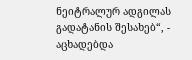ნეიტრალურ ადგილას გადატანის შესახებ“, - აცხადებდა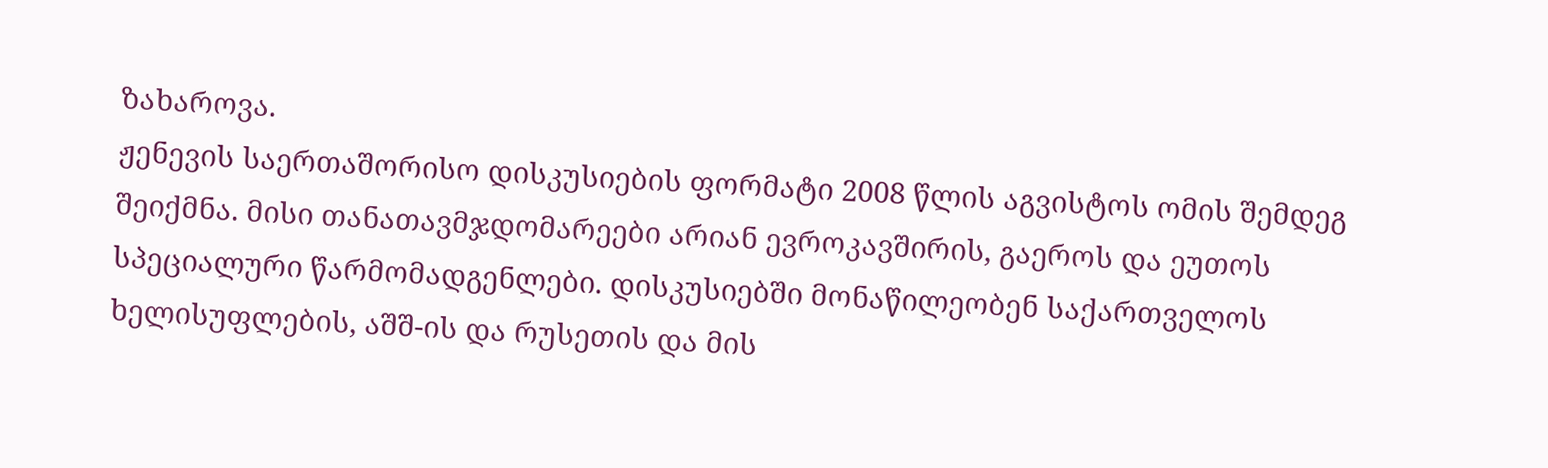ზახაროვა.
ჟენევის საერთაშორისო დისკუსიების ფორმატი 2008 წლის აგვისტოს ომის შემდეგ შეიქმნა. მისი თანათავმჯდომარეები არიან ევროკავშირის, გაეროს და ეუთოს სპეციალური წარმომადგენლები. დისკუსიებში მონაწილეობენ საქართველოს ხელისუფლების, აშშ-ის და რუსეთის და მის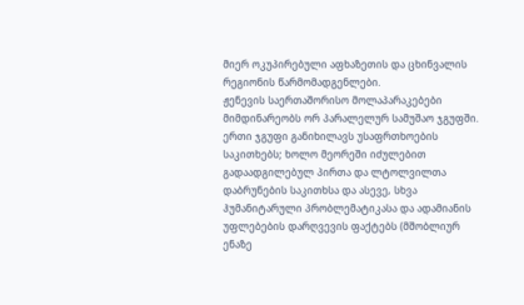მიერ ოკუპირებული აფხაზეთის და ცხინვალის რეგიონის წარმომადგენლები.
ჟენევის საერთაშორისო მოლაპარაკებები მიმდინარეობს ორ პარალელურ სამუშაო ჯგუფში.
ერთი ჯგუფი განიხილავს უსაფრთხოების საკითხებს; ხოლო მეორეში იძულებით გადაადგილებულ პირთა და ლტოლვილთა დაბრუნების საკითხსა და ასევე, სხვა ჰუმანიტარული პრობლემატიკასა და ადამიანის უფლებების დარღვევის ფაქტებს (მშობლიურ ენაზე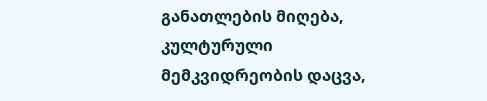განათლების მიღება, კულტურული მემკვიდრეობის დაცვა,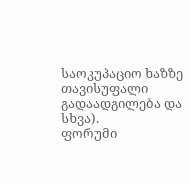საოკუპაციო ხაზზე თავისუფალი გადაადგილება და სხვა).
ფორუმი